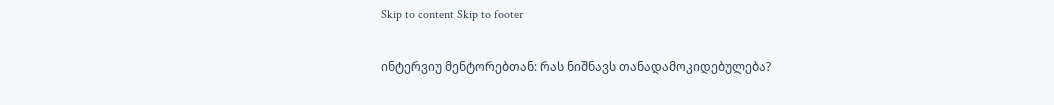Skip to content Skip to footer

ინტერვიუ მენტორებთან: რას ნიშნავს თანადამოკიდებულება?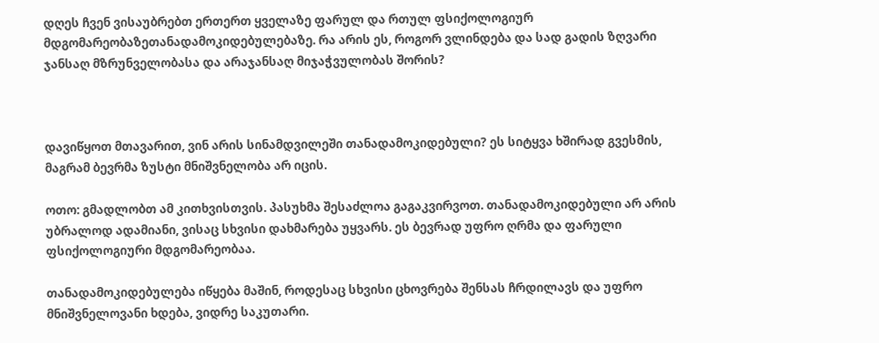დღეს ჩვენ ვისაუბრებთ ერთერთ ყველაზე ფარულ და რთულ ფსიქოლოგიურ მდგომარეობაზეთანადამოკიდებულებაზე. რა არის ეს, როგორ ვლინდება და სად გადის ზღვარი ჯანსაღ მზრუნველობასა და არაჯანსაღ მიჯაჭვულობას შორის?



დავიწყოთ მთავარით, ვინ არის სინამდვილეში თანადამოკიდებული? ეს სიტყვა ხშირად გვესმის, მაგრამ ბევრმა ზუსტი მნიშვნელობა არ იცის.

ოთო: გმადლობთ ამ კითხვისთვის. პასუხმა შესაძლოა გაგაკვირვოთ. თანადამოკიდებული არ არის უბრალოდ ადამიანი, ვისაც სხვისი დახმარება უყვარს. ეს ბევრად უფრო ღრმა და ფარული ფსიქოლოგიური მდგომარეობაა.

თანადამოკიდებულება იწყება მაშინ, როდესაც სხვისი ცხოვრება შენსას ჩრდილავს და უფრო მნიშვნელოვანი ხდება, ვიდრე საკუთარი.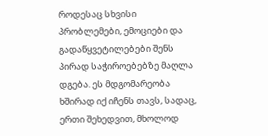როდესაც სხვისი პრობლემები, ემოციები და გადაწყვეტილებები შენს პირად საჭიროებებზე მაღლა დგება. ეს მდგომარეობა ხშირად იქ იჩენს თავს, სადაც, ერთი შეხედვით, მხოლოდ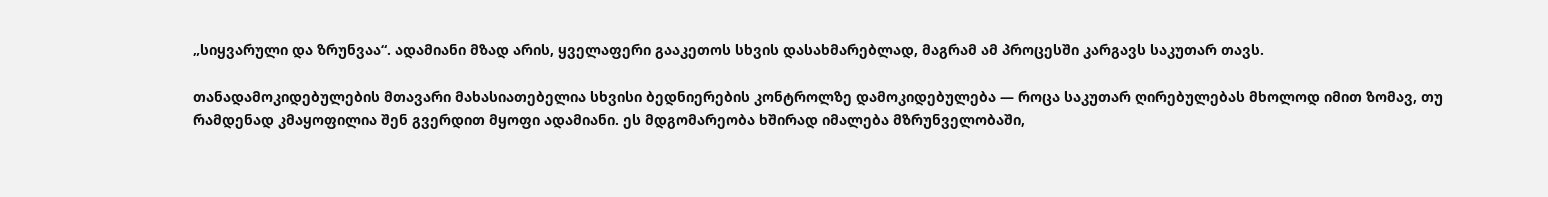„სიყვარული და ზრუნვაა“. ადამიანი მზად არის, ყველაფერი გააკეთოს სხვის დასახმარებლად, მაგრამ ამ პროცესში კარგავს საკუთარ თავს.

თანადამოკიდებულების მთავარი მახასიათებელია სხვისი ბედნიერების კონტროლზე დამოკიდებულება — როცა საკუთარ ღირებულებას მხოლოდ იმით ზომავ, თუ რამდენად კმაყოფილია შენ გვერდით მყოფი ადამიანი. ეს მდგომარეობა ხშირად იმალება მზრუნველობაში,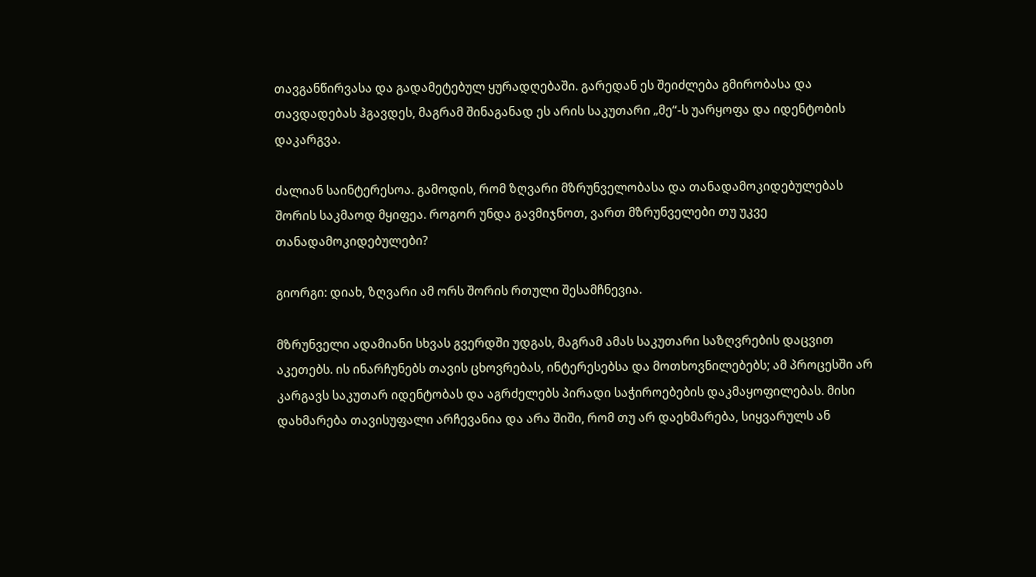თავგანწირვასა და გადამეტებულ ყურადღებაში. გარედან ეს შეიძლება გმირობასა და თავდადებას ჰგავდეს, მაგრამ შინაგანად ეს არის საკუთარი „მე“-ს უარყოფა და იდენტობის დაკარგვა.

ძალიან საინტერესოა. გამოდის, რომ ზღვარი მზრუნველობასა და თანადამოკიდებულებას შორის საკმაოდ მყიფეა. როგორ უნდა გავმიჯნოთ, ვართ მზრუნველები თუ უკვე თანადამოკიდებულები?

გიორგი: დიახ, ზღვარი ამ ორს შორის რთული შესამჩნევია.

მზრუნველი ადამიანი სხვას გვერდში უდგას, მაგრამ ამას საკუთარი საზღვრების დაცვით აკეთებს. ის ინარჩუნებს თავის ცხოვრებას, ინტერესებსა და მოთხოვნილებებს; ამ პროცესში არ კარგავს საკუთარ იდენტობას და აგრძელებს პირადი საჭიროებების დაკმაყოფილებას. მისი დახმარება თავისუფალი არჩევანია და არა შიში, რომ თუ არ დაეხმარება, სიყვარულს ან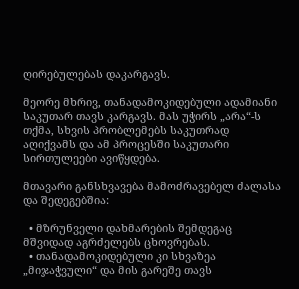ღირებულებას დაკარგავს.

მეორე მხრივ, თანადამოკიდებული ადამიანი საკუთარ თავს კარგავს. მას უჭირს „არა“-ს თქმა, სხვის პრობლემებს საკუთრად აღიქვამს და ამ პროცესში საკუთარი სირთულეები ავიწყდება.

მთავარი განსხვავება მამოძრავებელ ძალასა და შედეგებშია:

  • მზრუნველი დახმარების შემდეგაც მშვიდად აგრძელებს ცხოვრებას.
  • თანადამოკიდებული კი სხვაზეა „მიჯაჭვული“ და მის გარეშე თავს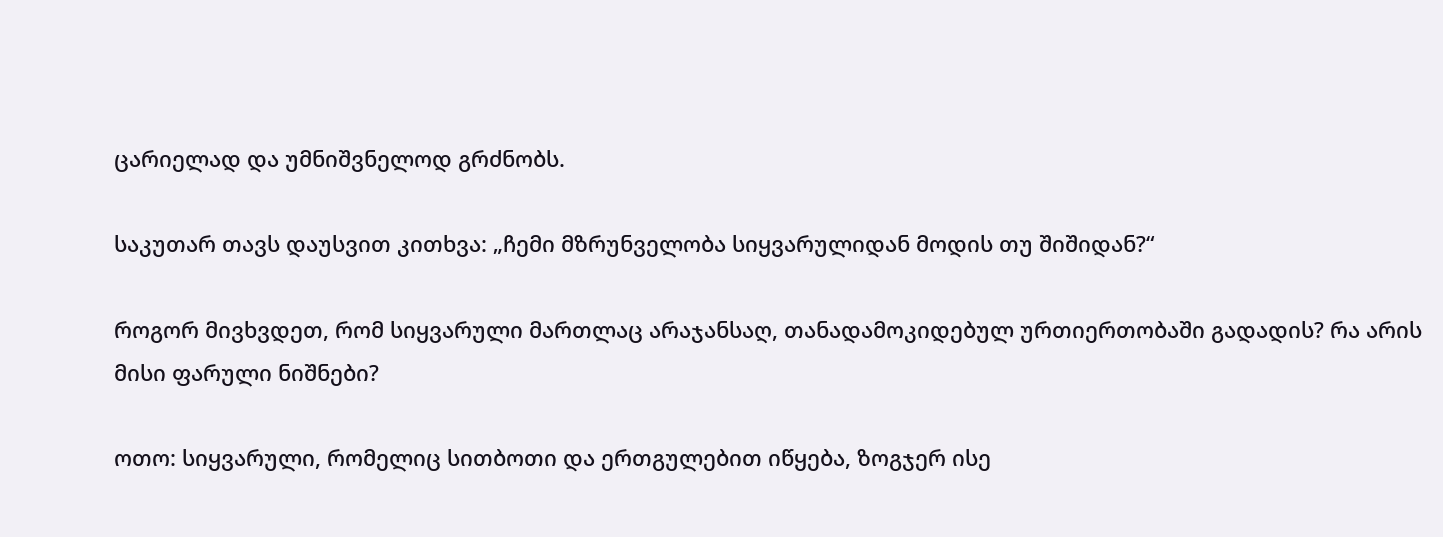ცარიელად და უმნიშვნელოდ გრძნობს.

საკუთარ თავს დაუსვით კითხვა: „ჩემი მზრუნველობა სიყვარულიდან მოდის თუ შიშიდან?“

როგორ მივხვდეთ, რომ სიყვარული მართლაც არაჯანსაღ, თანადამოკიდებულ ურთიერთობაში გადადის? რა არის მისი ფარული ნიშნები?

ოთო: სიყვარული, რომელიც სითბოთი და ერთგულებით იწყება, ზოგჯერ ისე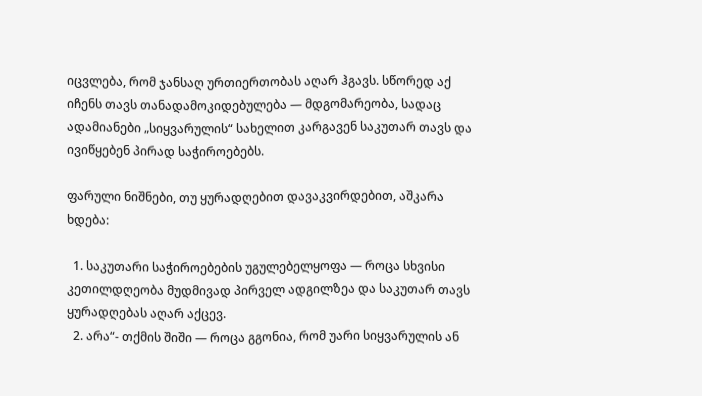იცვლება, რომ ჯანსაღ ურთიერთობას აღარ ჰგავს. სწორედ აქ იჩენს თავს თანადამოკიდებულება — მდგომარეობა, სადაც ადამიანები „სიყვარულის“ სახელით კარგავენ საკუთარ თავს და ივიწყებენ პირად საჭიროებებს.

ფარული ნიშნები, თუ ყურადღებით დავაკვირდებით, აშკარა ხდება:

  1. საკუთარი საჭიროებების უგულებელყოფა — როცა სხვისი კეთილდღეობა მუდმივად პირველ ადგილზეა და საკუთარ თავს ყურადღებას აღარ აქცევ.
  2. არა“- თქმის შიში — როცა გგონია, რომ უარი სიყვარულის ან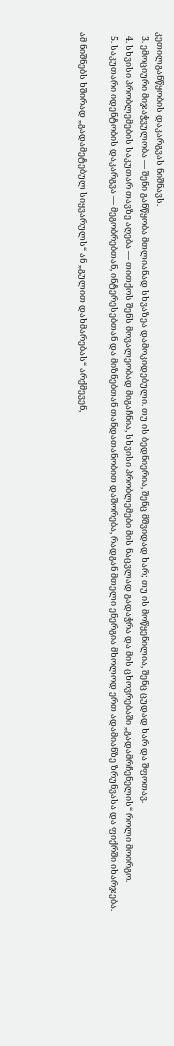კეთილგანწყობის დაკარგვას ნიშნავს.
  3. ემოციური მიჯაჭვულობა — შენი განწყობა მთლიანად სხვაზეა დამოკიდებული. თუ ის ბედნიერია, შენც მშვიდად ხარ; თუ ის მოწყენილია, შენც ცუდად ხარ და შფოთავ.
  4. სხვისი პრობლემების საკუთარ თავზე აღება — თითქოს შენს მოვალეობად მიგაჩნია, სხვისი პრობლემები მის ნაცვლად გადაჭრა და მის ცხოვრებაში „გადამრჩენელის“ როლი მოირგო.
  5. საკუთარი იდენტობის დაკარგვა — მეგობრებთან, ინტერესებთან და მიზნებთან თანდათანობით დაშორება, რადგან მთელი ენერგია მხოლოდ ერთ ადამიანზე ზრუნვასა და ფიქრში იხარჯება.

ამ ნიშნებს ხშირად „გადამეტებულ სიყვარულს“ ან „გულით დახმარებას“ არქმევენ,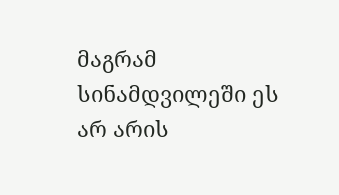მაგრამ სინამდვილეში ეს არ არის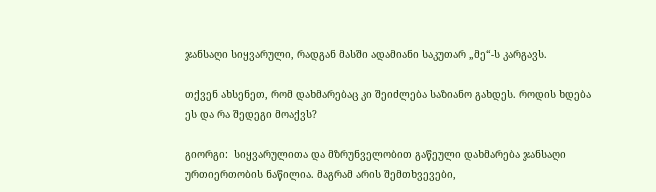ჯანსაღი სიყვარული, რადგან მასში ადამიანი საკუთარ „მე“-ს კარგავს.

თქვენ ახსენეთ, რომ დახმარებაც კი შეიძლება საზიანო გახდეს. როდის ხდება ეს და რა შედეგი მოაქვს?

გიორგი:  სიყვარულითა და მზრუნველობით გაწეული დახმარება ჯანსაღი ურთიერთობის ნაწილია. მაგრამ არის შემთხვევები,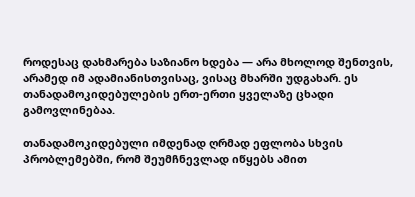როდესაც დახმარება საზიანო ხდება — არა მხოლოდ შენთვის, არამედ იმ ადამიანისთვისაც, ვისაც მხარში უდგახარ. ეს თანადამოკიდებულების ერთ-ერთი ყველაზე ცხადი გამოვლინებაა.

თანადამოკიდებული იმდენად ღრმად ეფლობა სხვის პრობლემებში, რომ შეუმჩნევლად იწყებს ამით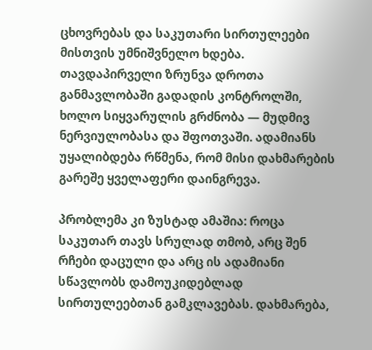ცხოვრებას და საკუთარი სირთულეები მისთვის უმნიშვნელო ხდება. თავდაპირველი ზრუნვა დროთა განმავლობაში გადადის კონტროლში, ხოლო სიყვარულის გრძნობა — მუდმივ ნერვიულობასა და შფოთვაში. ადამიანს უყალიბდება რწმენა, რომ მისი დახმარების გარეშე ყველაფერი დაინგრევა.

პრობლემა კი ზუსტად ამაშია: როცა საკუთარ თავს სრულად თმობ, არც შენ რჩები დაცული და არც ის ადამიანი სწავლობს დამოუკიდებლად სირთულეებთან გამკლავებას. დახმარება,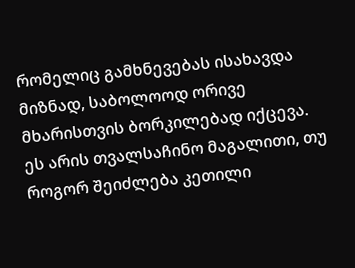რომელიც გამხნევებას ისახავდა მიზნად, საბოლოოდ ორივე მხარისთვის ბორკილებად იქცევა. ეს არის თვალსაჩინო მაგალითი, თუ როგორ შეიძლება კეთილი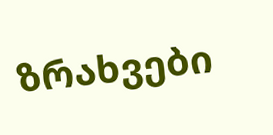ზრახვები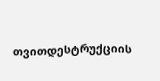თვითდესტრუქციის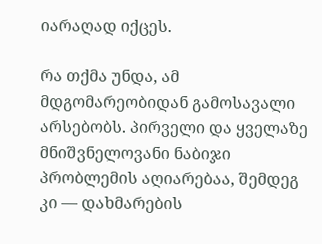იარაღად იქცეს.

რა თქმა უნდა, ამ მდგომარეობიდან გამოსავალი არსებობს. პირველი და ყველაზე მნიშვნელოვანი ნაბიჯი პრობლემის აღიარებაა, შემდეგ კი — დახმარების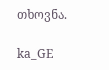თხოვნა.

ka_GE